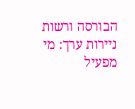הבורסה ורשות ניירות ערך: מי מפעיל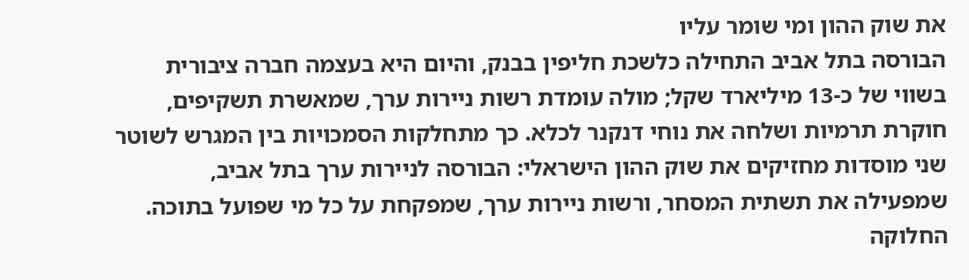את שוק ההון ומי שומר עליו
הבורסה בתל אביב התחילה כלשכת חליפין בבנק, והיום היא בעצמה חברה ציבורית בשווי של כ-13 מיליארד שקל; מולה עומדת רשות ניירות ערך, שמאשרת תשקיפים, חוקרת תרמיות ושלחה את נוחי דנקנר לכלא. כך מתחלקות הסמכויות בין המגרש לשוטר
שני מוסדות מחזיקים את שוק ההון הישראלי: הבורסה לניירות ערך בתל אביב, שמפעילה את תשתית המסחר, ורשות ניירות ערך, שמפקחת על כל מי שפועל בתוכה. החלוקה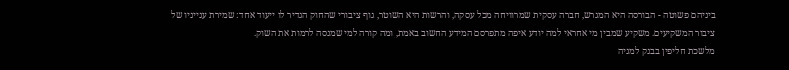ביניהם פשוטה - הבורסה היא המגרש, חברה עסקית שמרוויחה מכל עסקה, והרשות היא השוטר, גוף ציבורי שהחוק הגדיר לו ייעוד אחד: שמירת ענייניו של ציבור המשקיעים. משקיע שמבין מי אחראי למה יודע איפה מתפרסם המידע החשוב באמת, ומה קורה למי שמנסה לרמות את השוק.
מלשכת חליפין בבנק למניה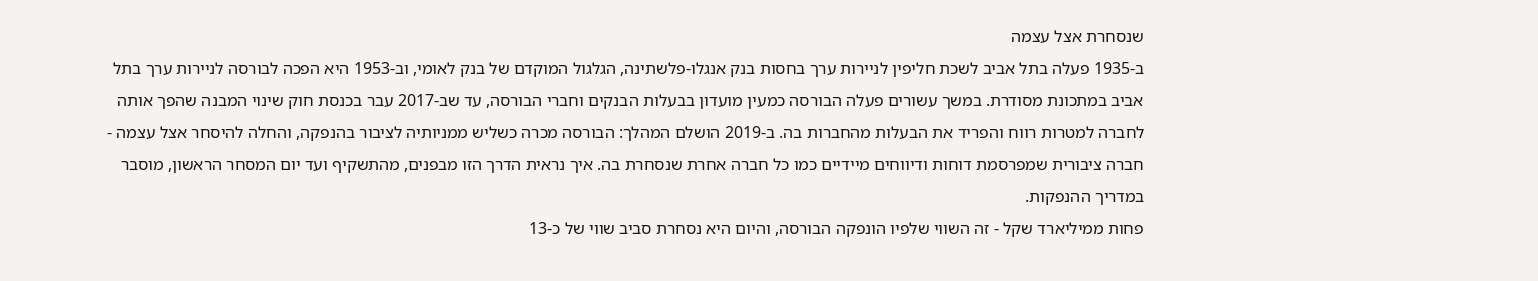שנסחרת אצל עצמה
ב-1935 פעלה בתל אביב לשכת חליפין לניירות ערך בחסות בנק אנגלו-פלשתינה, הגלגול המוקדם של בנק לאומי, וב-1953 היא הפכה לבורסה לניירות ערך בתל אביב במתכונת מסודרת. במשך עשורים פעלה הבורסה כמעין מועדון בבעלות הבנקים וחברי הבורסה, עד שב-2017 עבר בכנסת חוק שינוי המבנה שהפך אותה לחברה למטרות רווח והפריד את הבעלות מהחברות בה. ב-2019 הושלם המהלך: הבורסה מכרה כשליש ממניותיה לציבור בהנפקה, והחלה להיסחר אצל עצמה - חברה ציבורית שמפרסמת דוחות ודיווחים מיידיים כמו כל חברה אחרת שנסחרת בה. איך נראית הדרך הזו מבפנים, מהתשקיף ועד יום המסחר הראשון, מוסבר במדריך ההנפקות.
פחות ממיליארד שקל - זה השווי שלפיו הונפקה הבורסה, והיום היא נסחרת סביב שווי של כ-13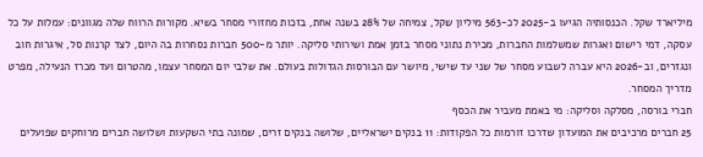מיליארד שקל. הכנסותיה הגיעו ב-2025 לכ-563 מיליון שקל, צמיחה של 28% בשנה אחת, בזכות מחזורי מסחר בשיא. מקורות הרווח שלה מגוונים: עמלות על כל עסקה, דמי רישום ואגרות שמשלמות החברות, מכירת נתוני מסחר בזמן אמת ושירותי סליקה. יותר מ-500 חברות נסחרות בה היום, לצד קרנות סל, איגרות חוב ונגזרים, וב-2026 היא עברה לשבוע מסחר של שני עד שישי, מיושר עם הבורסות הגדולות בעולם. את שלבי יום המסחר עצמו, מהטרום ועד מכרז הנעילה, מפרט מדריך המסחר.
חברי בורסה, מסלקה וסליקה: מי באמת מעביר את הכסף
25 חברים מרכיבים את המועדון שדרכו זורמות כל הפקודות: 11 בנקים ישראליים, שלושה בנקים זרים, שמונה בתי השקעות ושלושה חברים מרוחקים שפועלים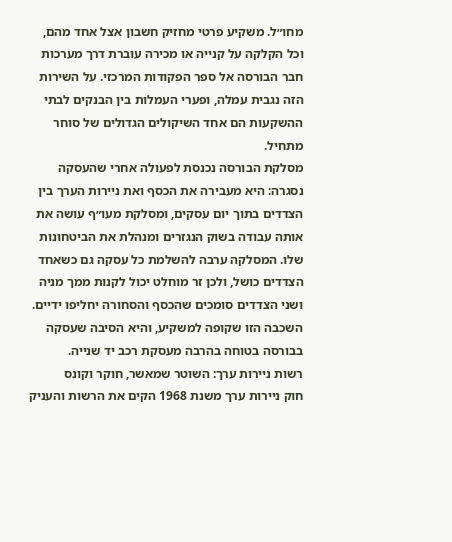מחו״ל. משקיע פרטי מחזיק חשבון אצל אחד מהם, וכל הקלקה על קנייה או מכירה עוברת דרך מערכות חבר הבורסה אל ספר הפקודות המרכזי. על השירות הזה נגבית עמלה, ופערי העמלות בין הבנקים לבתי ההשקעות הם אחד השיקולים הגדולים של סוחר מתחיל.
מסלקת הבורסה נכנסת לפעולה אחרי שהעסקה נסגרה: היא מעבירה את הכסף ואת ניירות הערך בין הצדדים בתוך יום עסקים, ומסלקת מעו״ף עושה את אותה עבודה בשוק הנגזרים ומנהלת את הביטחונות שלו. המסלקה ערבה להשלמת כל עסקה גם כשאחד הצדדים כושל, ולכן זר מוחלט יכול לקנות ממך מניה ושני הצדדים סומכים שהכסף והסחורה יחליפו ידיים. השכבה הזו שקופה למשקיע, והיא הסיבה שעסקה בבורסה בטוחה בהרבה מעסקת רכב יד שנייה.
רשות ניירות ערך: השוטר שמאשר, חוקר וקונס
חוק ניירות ערך משנת 1968 הקים את הרשות והעניק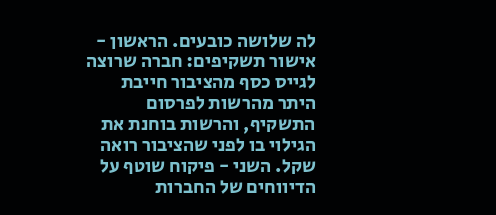לה שלושה כובעים. הראשון - אישור תשקיפים: חברה שרוצה לגייס כסף מהציבור חייבת היתר מהרשות לפרסום התשקיף, והרשות בוחנת את הגילוי בו לפני שהציבור רואה שקל. השני - פיקוח שוטף על הדיווחים של החברות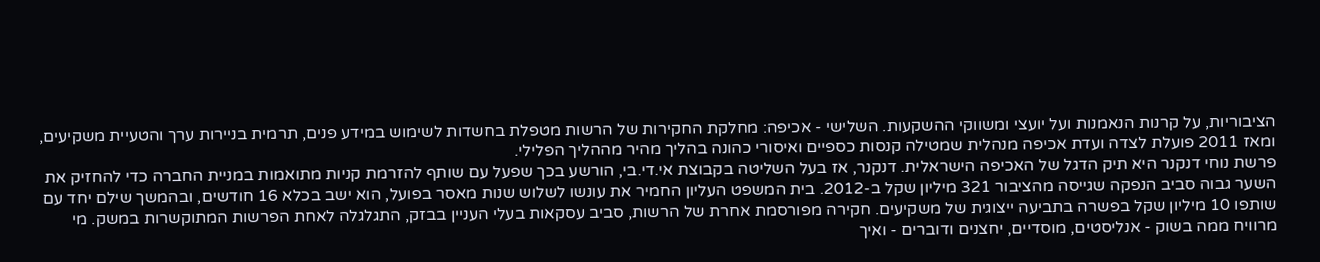הציבוריות, על קרנות הנאמנות ועל יועצי ומשווקי ההשקעות. השלישי - אכיפה: מחלקת החקירות של הרשות מטפלת בחשדות לשימוש במידע פנים, תרמית בניירות ערך והטעיית משקיעים, ומאז 2011 פועלת לצדה ועדת אכיפה מנהלית שמטילה קנסות כספיים ואיסורי כהונה בהליך מהיר מההליך הפלילי.
פרשת נוחי דנקנר היא תיק הדגל של האכיפה הישראלית. דנקנר, אז בעל השליטה בקבוצת אי.די.בי, הורשע בכך שפעל עם שותף להזרמת קניות מתואמות במניית החברה כדי להחזיק את השער גבוה סביב הנפקה שגייסה מהציבור 321 מיליון שקל ב-2012. בית המשפט העליון החמיר את עונשו לשלוש שנות מאסר בפועל, הוא ישב בכלא 16 חודשים, ובהמשך שילם יחד עם שותפו 10 מיליון שקל בפשרה בתביעה ייצוגית של משקיעים. חקירה מפורסמת אחרת של הרשות, סביב עסקאות בעלי העניין בבזק, התגלגלה לאחת הפרשות המתוקשרות במשק. מי מרוויח ממה בשוק - אנליסטים, מוסדיים, יחצנים ודוברים - ואיך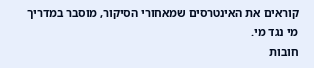קוראים את האינטרסים שמאחורי הסיקור, מוסבר במדריך מי נגד מי.
חובות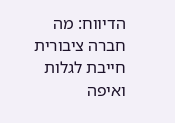הדיווח: מה חברה ציבורית חייבת לגלות ואיפה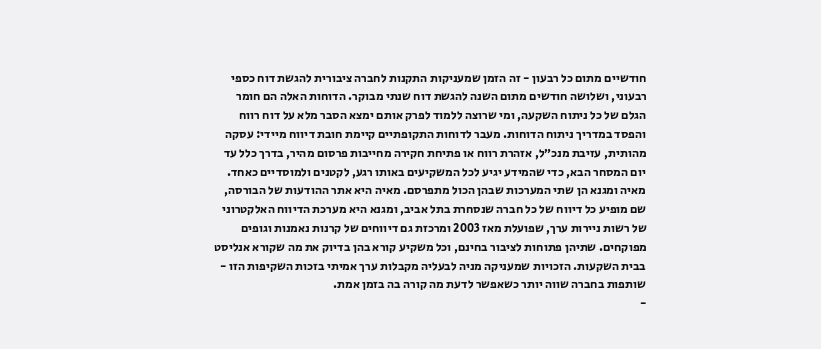חודשיים מתום כל רבעון - זה הזמן שמעניקות התקנות לחברה ציבורית להגשת דוח כספי רבעוני, ושלושה חודשים מתום השנה להגשת דוח שנתי מבוקר. הדוחות האלה הם חומר הגלם של כל ניתוח השקעה, ומי שרוצה ללמוד לפרק אותם ימצא הסבר מלא על דוח רווח והפסד במדריך ניתוח הדוחות. מעבר לדוחות התקופתיים קיימת חובת דיווח מיידי: עסקה מהותית, עזיבת מנכ״ל, אזהרת רווח או פתיחת חקירה מחייבות פרסום מהיר, בדרך כלל עד יום המסחר הבא, כדי שהמידע יגיע לכל המשקיעים באותו רגע, לקטנים ולמוסדיים כאחד.
מאיה ומגנא הן שתי המערכות שבהן הכול מתפרסם. מאיה היא אתר ההודעות של הבורסה, שם מופיע כל דיווח של כל חברה שנסחרת בתל אביב, ומגנא היא מערכת הדיווח האלקטרוני של רשות ניירות ערך, שפועלת מאז 2003 ומרכזת גם דיווחים של קרנות נאמנות וגופים מפוקחים. שתיהן פתוחות לציבור בחינם, וכל משקיע קורא בהן בדיוק את מה שקורא אנליסט בבית השקעות. הזכויות שמעניקה מניה לבעליה מקבלות ערך אמיתי בזכות השקיפות הזו - שותפות בחברה שווה יותר כשאפשר לדעת מה קורה בה בזמן אמת.
-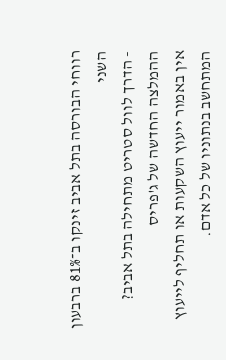רווחי הבורסה בתל אביב זינקו ב־81% ברבעון השני
- הדרך לוול סטריט מתחילה בתל אביב? ההמלצה החדשה של ג'פריס
אין באמור ייעוץ השקעות או תחליף לייעוץ המתחשב בנתוניו של כל אדם.